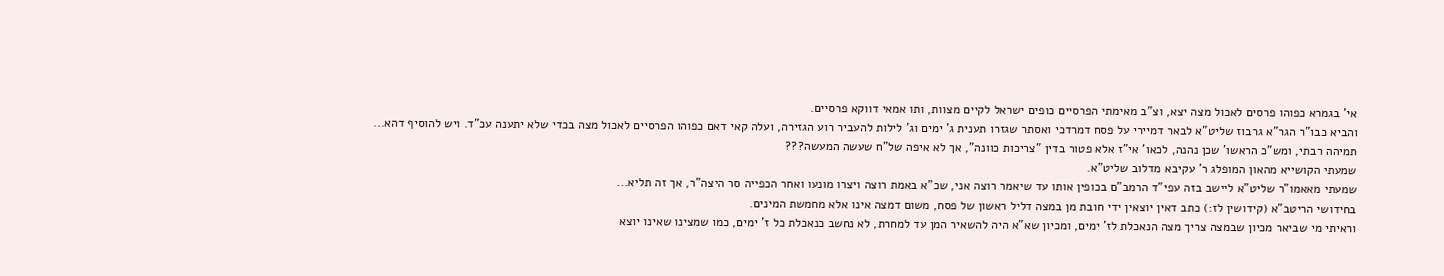אי' בגמרא כפוהו פרסים לאכול מצה יצא, וצ"ב מאימתי הפרסיים כופים ישראל לקיים מצוות, ותו אמאי דווקא פרסיים.
והביא כבו"ר הגר"א גרבוז שליט"א לבאר דמיירי על פסח דמרדכי ואסתר שגזרו תענית ג' ימים וג' לילות להעביר רוע הגזירה, ועלה קאי דאם כפוהו הפרסיים לאכול מצה בכדי שלא יתענה עכ"ד. ויש להוסיף דהא...
תמיהה רבתי, ומש"כ הראשו' שכן נהנה, לכאו' אי"ז אלא פטור בדין "צריכות כוונה", אך לא איפה של"ח שעשה המעשה???
שמעתי הקושייא מהאון המופלג ר' עקיבא מדלוב שליט"א.
שמעתי מאאמו"ר שליט"א ליישב בזה עפי"ד הרמב"ם בכופין אותו עד שיאמר רוצה אני, שכ"א באמת רוצה ויצרו מונעו ואחר הכפייה סר היצה"ר, אך זה תליא...
בחידושי הריטב"א (קידושין לז:) כתב דאין יוצאין ידי חובת מן במצה דליל ראשון של פסח, משום דמצה אינו אלא מחמשת המינים.
וראיתי מי שביאר מכיון שבמצה צריך מצה הנאכלת לז' ימים, ומכיון שא"א היה להשאיר המן עד למחרת, לא נחשב כנאכלת כל ז' ימים, כמו שמצינו שאינו יוצא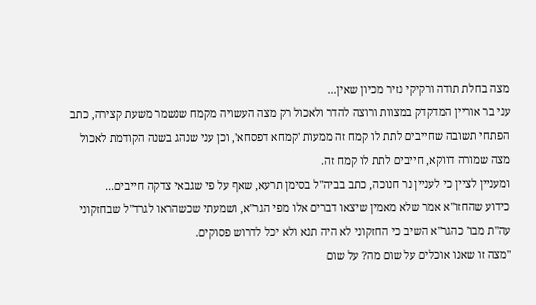מצה בחלת תודה ורקיקי נזיר מכיון שאין...
עני בר אוריין המדקדק במצוות ורוצה להדר ולאכול רק מצה העשויה מקמח שנשמר משעת קצירה, כתב הפתחי תשובה שחייבים לתת לו קמח זה ממעות 'קמחא דפסחא', וכן עני שנהג בשנה הקודמת לאכול מצה שמורה דווקא, חייבים לתת לו קמח זה.
ומעניין לציין כי לעניין נר חנוכה, כתב בביה"ל בסימן תרעא, שאף על פי שגבאי צדקה חייבים...
כידוע שהחזו"א אמר שלא מאמין שיצאו דברים אלו מפי הגר"א, ושמעתי שכשהראו לגרד"ל שבחזקוני עה"ת מבו' כהגר"א השיב כי החזקוני לא היה תנא ולא יכל לדרוש פסוקים.
"מצה זו שאנו אוכלים על שום מה? על שום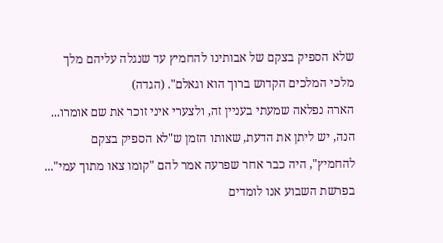שלא הספיק בצקם של אבותינו להחמיץ עד שנגלה עליהם מלך מלכי המלכים הקדוש ברוך הוא וגאלם". (הגדה)
הארה נפלאה שמעתי בעניין זה, ולצערי איני זוכר את שם אומרו...
הנה, יש ליתן את הדעת, שאותו הזמן ש"לא הספיק בצקם להחמיץ", היה כבר אחר שפרעה אמר להם "קומו צאו מתוך עמי"...
בפרשת השבוע אנו לומדים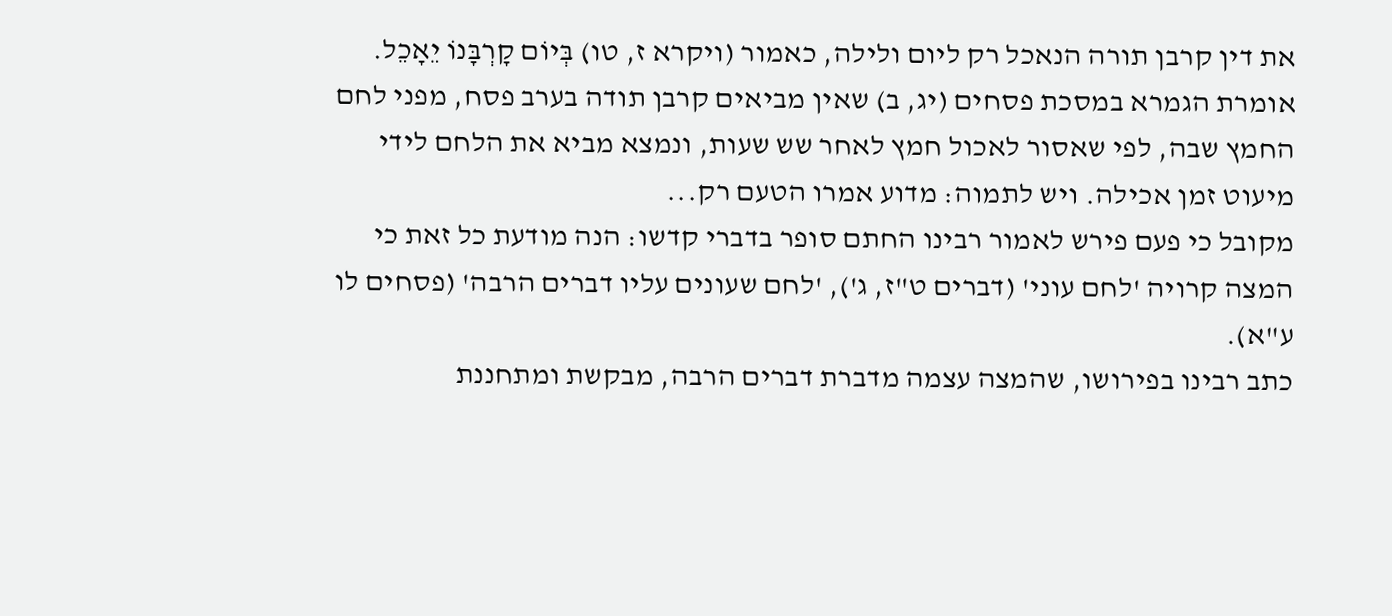את דין קרבן תורה הנאכל רק ליום ולילה, כאמור (ויקרא ז, טו) בְּיוֹם קָרְבָּנוֹ יֵאָכֵל. אומרת הגמרא במסכת פסחים (יג, ב) שאין מביאים קרבן תודה בערב פסח, מפני לחם החמץ שבה, לפי שאסור לאכול חמץ לאחר שש שעות, ונמצא מביא את הלחם לידי מיעוט זמן אכילה. ויש לתמוה: מדוע אמרו הטעם רק...
מקובל כי פעם פירש לאמור רבינו החתם סופר בדברי קדשו: הנה מודעת כל זאת כי המצה קרויה 'לחם עוני' (דברים ט"ז, ג'), 'לחם שעונים עליו דברים הרבה' (פסחים לו ע"א).
כתב רבינו בפירושו, שהמצה עצמה מדברת דברים הרבה, מבקשת ומתחננת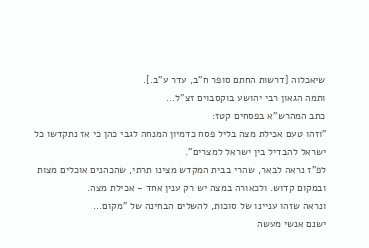שיאכלוה [דרשות החתם סופר ח"ב, עדר ע"ב.].
ותמה הגאון רבי יהושע בוקסבוים זצ"ל...
כתב המהרש"א בפסחים קטז:
"וזהו טעם אכילת מצה בליל פסח כדמיון המנחה לגבי כהן כי אז נתקדשו כל ישראל להבדיל בין ישראל למצרים".
לפ"ז נראה לבאר, שהרי בבית המקדש מצינו תרתי, שהכהנים אוכלים מצות ובמקום קדוש. ולכאורה במצה יש רק ענין אחד - אכילת מצה.
ונראה שזהו עניינו של סוכות, להשלים הבחינה של "מקום...
ישנם אנשי מעשה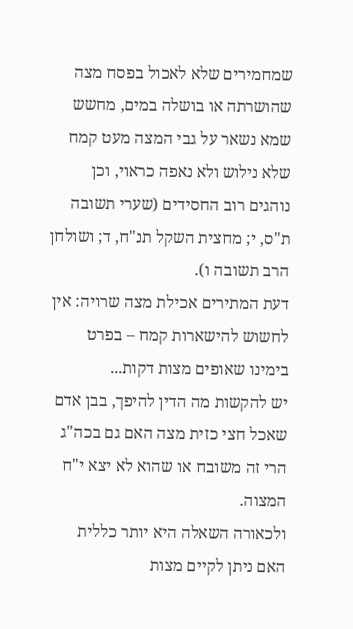שמחמירים שלא לאכול בפסח מצה שהושרתה או בושלה במים, מחשש שמא נשאר על גבי המצה מעט קמח שלא נילוש ולא נאפה כראוי, וכן נוהגים רוב החסידים (שערי תשובה ת"ס, י; מחצית השקל תנ"ח, ד; ושולחן הרב תשובה ו).
דעת המתירים אכילת מצה שרויה: אין לחשוש להישארות קמח – בפרט בימינו שאופים מצות דקות...
יש להקשות מה הדין להיפך, בבן אדם שאכל חצי כזית מצה האם גם בכה"ג הרי זה משובח או שהוא לא יצא י"ח המצוה.
ולכאורה השאלה היא יותר כללית האם ניתן לקיים מצות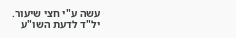עשה ע"י חצי שיעור.
יל"ד לדעת השו"ע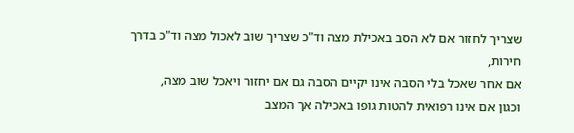שצריך לחזור אם לא הסב באכילת מצה וד"כ שצריך שוב לאכול מצה וד"כ בדרך חירות,
אם אחר שאכל בלי הסבה אינו יקיים הסבה גם אם יחזור ויאכל שוב מצה,
וכגון אם אינו רפואית להטות גופו באכילה אך המצב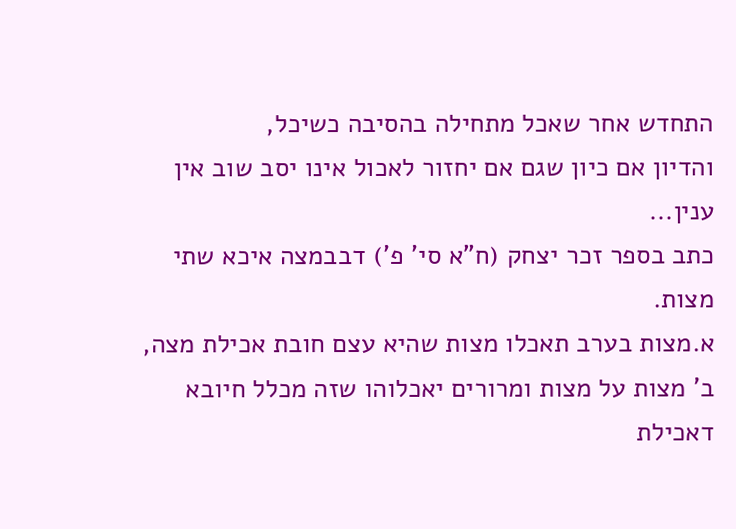התחדש אחר שאכל מתחילה בהסיבה כשיכל,
והדיון אם כיון שגם אם יחזור לאכול אינו יסב שוב אין ענין...
כתב בספר זכר יצחק (ח"א סי' פ') דבבמצה איכא שתי מצות.
א.מצות בערב תאכלו מצות שהיא עצם חובת אכילת מצה,
ב' מצות על מצות ומרורים יאכלוהו שזה מכלל חיובא דאכילת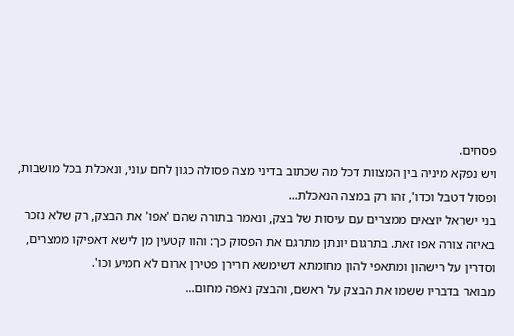פסחים.
ויש נפקא מיניה בין המצוות דכל מה שכתוב בדיני מצה פסולה כגון לחם עוני, ונאכלת בכל מושבות, ופסול דטבל וכדו', זהו רק במצה הנאכלת...
בני ישראל יוצאים ממצרים עם עיסות של בצק, ונאמר בתורה שהם 'אפו' את הבצק, רק שלא נזכר באיזה צורה אפו זאת. בתרגום יונתן מתרגם את הפסוק כך: והוו קטעין מן לישא דאפיקו ממצרים, וסדרין על רישהון ומתאפי להון מחומתא דשימשא חרירן פטירן ארום לא חמיע וכו'.
מבואר בדבריו ששמו את הבצק על ראשם, והבצק נאפה מחום...